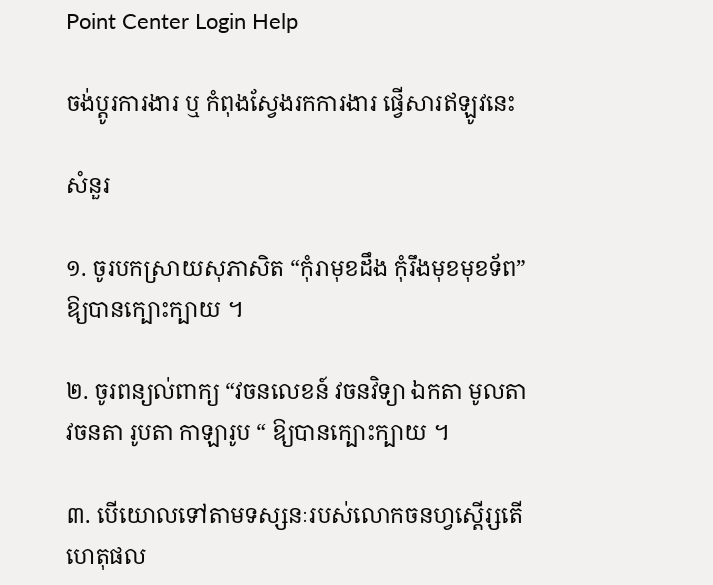Point Center Login Help

ចង់ប្តូរការងារ ឬ កំពុងស្វែងរកការងារ ផ្វើសារឥឡូវនេះ

សំនួរ

១. ចូរបកស្រាយសុភាសិត “កុំរាមុខដឹង កុំរឹងមុខមុខទ័ព” ឱ្យបានក្បោះក្បាយ ។

២. ចូរពន្យល់ពាក្យ “វចនលេខន៍ វចនវិទ្យា ឯកតា មូលតា វចនតា រូបតា កាឡារូប “ ឱ្យបានក្បោះក្បាយ ។

៣. បើយោលទៅតាមទស្សនៈរបស់លោកចនហ្វស្តើរ្សតើហេតុផល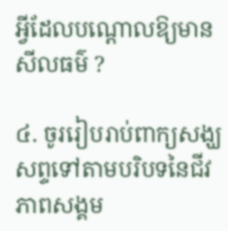អ្វីដែលបណ្តោលឱ្យមានសីលធម៌ ?

៤. ចូររៀបរាប់ពាក្យសង្ឃសព្ទទៅតាមបរិបទនៃជីវភាពសង្គម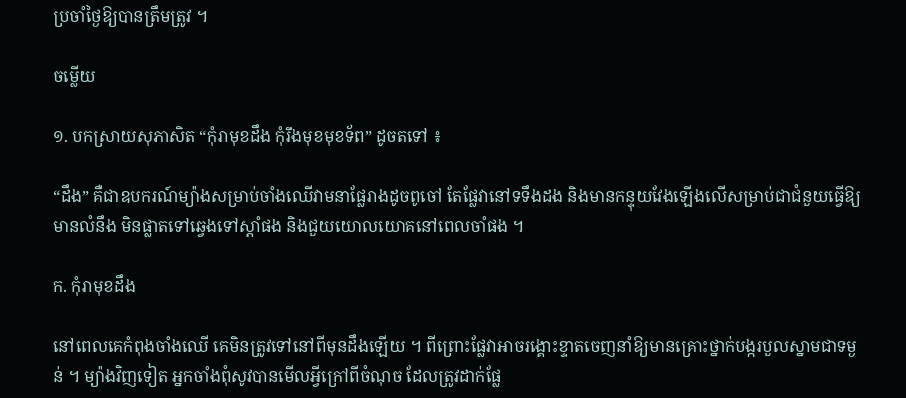ប្រចាំថ្ងៃឱ្យបានត្រឹមត្រូវ ។

ចម្លើយ

១. បកស្រាយសុភាសិត “កុំរាមុខដឹង កុំរឹងមុខមុខទ័ព” ដូចតទៅ ៖

“ដឹង” គឺជាឧបករណ៍ម្យ៉ាងសម្រាប់ចាំងឈើវាមនាផ្លែរាងដូចពូចៅ តែផ្លែវានៅទទឹងដង និងមានកន្ទុយវែងឡើងលើសម្រាប់ជាជំនួយធ្វើឱ្យមានលំនឹង មិនផ្លាតទៅឆ្វេងទៅស្តាំផង និងជួយយោលយោគនៅពេលចាំផង ។

ក. កុំរាមុខដឹង

នៅពេលគេកំពុងចាំងឈើ គេមិនត្រូវទៅនៅពីមុនដឹងឡើយ ។ ពីព្រោះផ្លែវាអាចរង្គោះខ្ទាតចេញនាំឱ្យមានគ្រោះថ្នាក់បង្ករបួលស្នាមជាទម្ងន់ ។ ម្យ៉ាងវិញទៀត អ្នកចាំងពុំសូវបានមើលអ្វីក្រៅពីចំណុច ដែលត្រូវដាក់ផ្លែ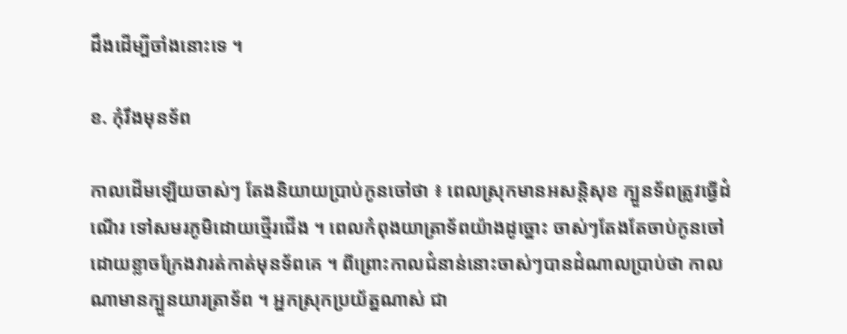ដឹងដើម្បីចាំងនោះទេ ។

ខ. កុំរឹងមុនទ័ព

កាលដើមឡើយចាស់ៗ តែងនិយាយប្រាប់កូនចៅថា ៖ ពេលស្រុកមានអសន្តិសុខ ក្បួនទ័ពត្រូវធ្វើដំណើរ ទៅសមរភូមិដោយថ្មើរជើង ។ ពេលកំពុងយាត្រាទ័ពយ៉ាងដូច្នោះ ចាស់ៗតែងតែចាប់កូនចៅ ដោយខ្លាចក្រែងវារត់កាត់មុនទ័ពគេ ។ ពីព្រោះកាលជំនាន់នោះចាស់ៗបានដំណាលប្រាប់ថា កាលណាមានក្បួនយារត្រាទ័ព ។ អ្នកស្រុកប្រយ័ត្នណាស់ ជា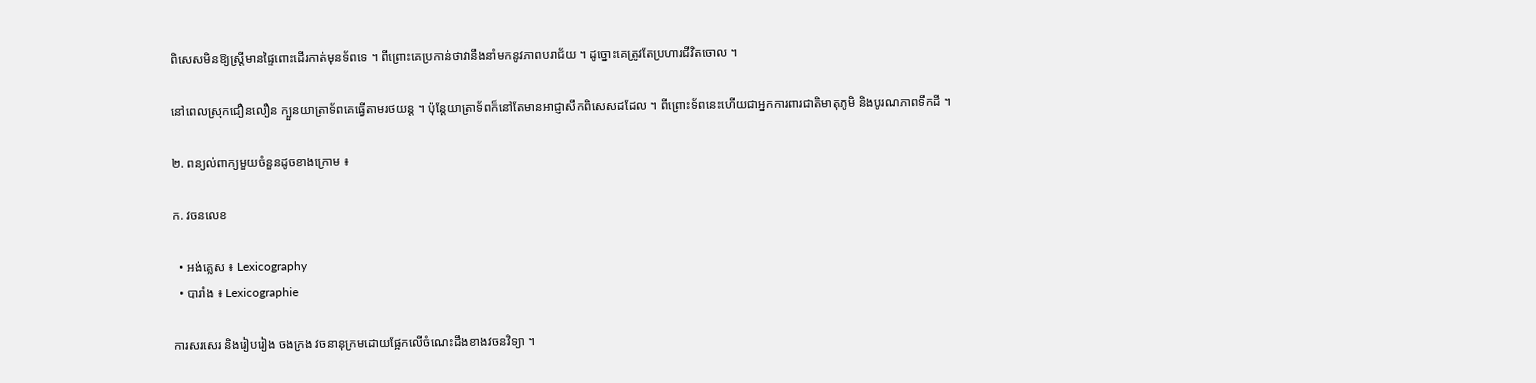ពិសេសមិនឱ្យស្រ្តីមានផ្ទៃពោះដើរកាត់មុនទ័ពទេ ។ ពីព្រោះគេប្រកាន់ថាវានឹងនាំមកនូវភាពបរាជ័យ ។ ដូច្នោះគេត្រូវតែប្រហារជីវិតចោល ។

នៅពេលស្រុកជឿនលឿន ក្បួនយាត្រាទ័ពគេធ្វើតាមរថយន្ត ។ ប៉ុន្តែយាត្រាទ័ពក៏នៅតែមានអាជ្ញាសឹកពិសេសដដែល ។ ពីព្រោះទ័ពនេះហើយជាអ្នកការពារជាតិមាតុភូមិ និងបូរណភាពទឹកដី ។

២. ពន្យល់ពាក្យមួយចំនួនដូចខាងក្រោម ៖

ក. វចនលេខ

  • អង់គ្លេស ៖ Lexicography
  • បារាំង ៖ Lexicographie

ការសរសេរ និងរៀបរៀង ចងក្រង វចនានុក្រមដោយផ្អែកលើចំណេះដឹងខាងវចនវិទ្យា ។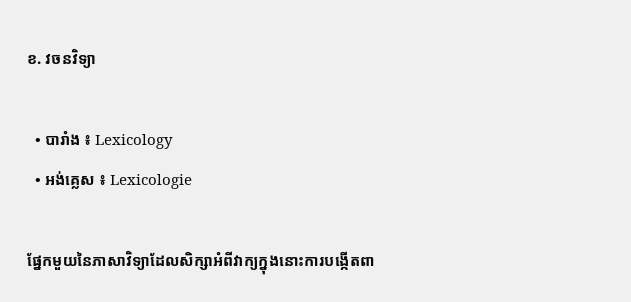ខ. វចនវិទ្យា

  • បារាំង ៖ Lexicology
  • អង់គ្លេស ៖ Lexicologie

ផ្នែកមួយនៃភាសាវិទ្យាដែលសិក្សាអំពីវាក្យក្នុងនោះការបង្កើតពា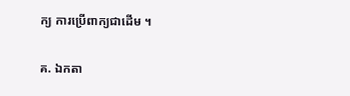ក្យ ការប្រើពាក្យជាដើម ។

គ. ឯកតា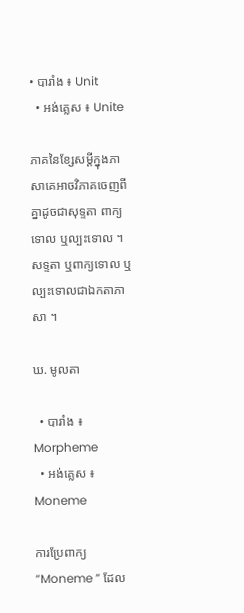• បារាំង ៖ Unit
  • អង់គ្លេស ៖ Unite

ភាគនៃខ្សែសម្តីក្នុងភាសាគេអាចវិភាគចេញពីគ្នាដូចជាសុទ្ទតា ពាក្យទោល ឬល្បះទោល ។ សទ្ទតា ឬពាក្យទោល ឬល្បះទោលជាឯកតាភាសា ។

ឃ. មូលតា

  • បារាំង ៖ Morpheme
  • អង់គ្លេស ៖ Moneme

ការប្រែពាក្យ “Moneme ” ដែល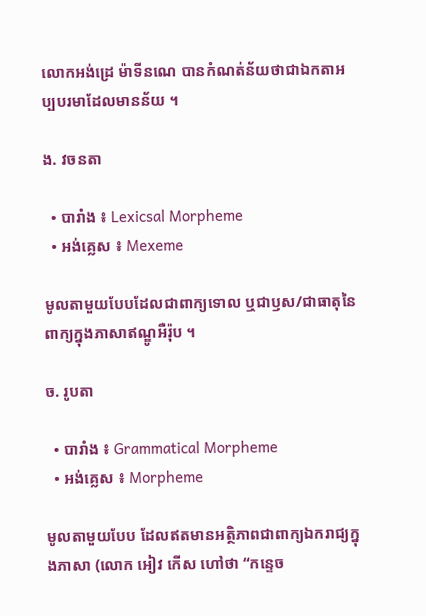លោកអង់ដ្រេ ម៉ាទីនណេ បានកំណត់ន័យថាជាឯកតាអប្បបរមាដែលមានន័យ ។

ង. វចនតា

  • បារាំង ៖ Lexicsal Morpheme
  • អង់គ្លេស ៖ Mexeme

មូលតាមួយបែបដែលជាពាក្យទោល ឬជាឫស/ជាធាតុនៃពាក្យក្នុងភាសាឥណ្ឌូអឺរ៉ុប ។

ច. រូបតា

  • បារាំង ៖ Grammatical Morpheme
  • អង់គ្លេស ៖ Morpheme

មូលតាមួយបែប ដែលឥតមានអត្ថិភាពជាពាក្យឯករាជ្យក្នុងភាសា (លោក អៀវ កើស ហៅថា “កន្ទេច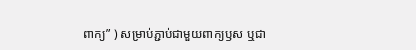ពាក្យ” ) សម្រាប់ភ្ជាប់ជាមួយពាក្យឫស ឬជា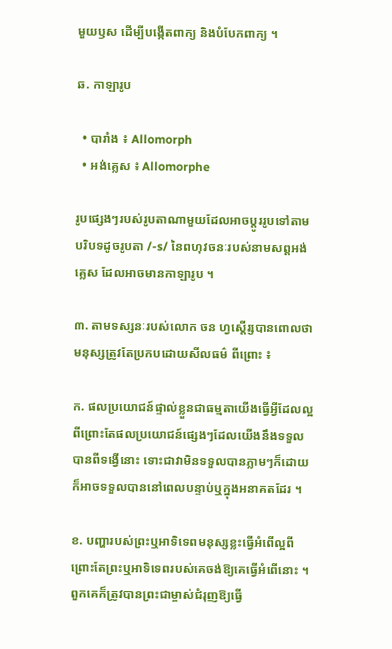មួយឫស ដើម្បីបង្កើតពាក្យ និងបំបែកពាក្យ ។

ឆ. កាឡារូប

  • បារាំង ៖ Allomorph
  • អង់គ្លេស ៖ Allomorphe

រូបផ្សេងៗរបស់រូបតាណាមួយដែលអាចប្តូររូបទៅតាមបរិបទដូចរូបតា /-s/ នៃពហុវចនៈរបស់នាមសព្តអង់គ្លេស ដែលអាចមានកាឡារូប ។

៣. តាមទស្សនៈរបស់លោក ចន ហ្វស្តើរ្សបានពោលថាមនុស្សត្រូវតែប្រកបដោយសីលធម៌ ពីព្រោះ ៖

ក. ផលប្រយោជន៍ផ្ទាល់ខ្លួនជាធម្មតាយើងធ្វើអ្វីដែលល្អពីព្រោះតែផលប្រយោជន៍ផ្សេងៗដែលយើងនឹងទទួលបានពីទង្វើនោះ ទោះជាវាមិនទទួលបានភ្លាមៗក៏ដោយក៏អាចទទួលបាននៅពេលបន្ទាប់ឬក្នុងអនាគតដែរ ។

ខ. បញ្ហារបស់ព្រះឬអាទិទេពមនុស្សខ្លះធ្វើអំពើល្អពីព្រោះតែព្រះឬអាទិទេពរបស់គេចង់ឱ្យគេធ្វើអំពើនោះ ។ ពួកគេក៏ត្រូវបានព្រះជាម្ចាស់ជំរុញឱ្យធ្វើ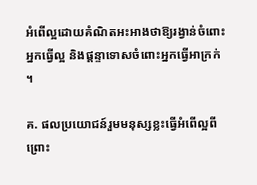អំពើល្អដោយគំណិតអះអាងថាឱ្យរង្វាន់ចំពោះអ្នកធ្វើល្អ និងផ្តន្ទាទោសចំពោះអ្នកធ្វើអាក្រក់ ។

គ. ផលប្រយោជន៍រួមមនុស្សខ្លះធ្វើអំពើល្អពីព្រោះ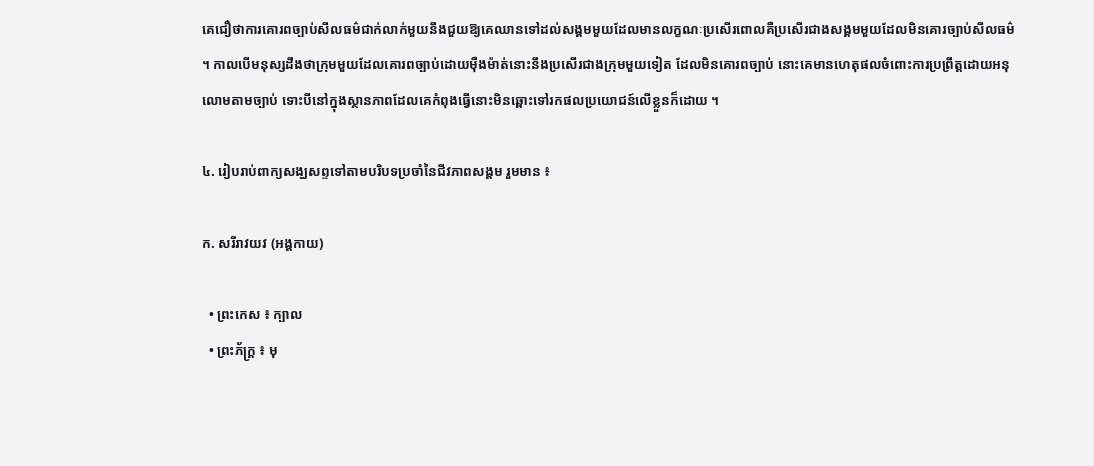គេជឿថាការគោរពច្បាប់សីលធម៌ជាក់លាក់មួយនឹងជួយឱ្យគេឈានទៅដល់សង្គមមួយដែលមានលក្ខណៈប្រសើរពោលគឺប្រសើរជាងសង្គមមួយដែលមិនគោរច្បាប់សីលធម៌ ។ កាលបើមនុស្សដឹងថាក្រុមមួយដែលគោរពច្បាប់ដោយម៉ឺងម៉ាត់នោះនឹងប្រសើរជាងក្រុមមួយទៀត ដែលមិនគោរពច្បាប់ នោះគេមានហេតុផលចំពោះការប្រព្រឹត្តដោយអនុលោមតាមច្បាប់ ទោះបីនៅក្នុងស្ថានភាពដែលគេកំពុងធ្វើនោះមិនឆ្ពោះទៅរកផលប្រយោជន៍លើខ្លួនក៏ដោយ ។

៤. រៀបរាប់ពាក្យសង្ឃសព្ទទៅតាមបរិបទប្រចាំនៃជីវភាពសង្គម រួមមាន ៖

ក. សរីរាវយវ (អង្គកាយ)

  • ព្រះកេស ៖ ក្បាល
  • ព្រះភ័ក្រ្ត ៖ មុ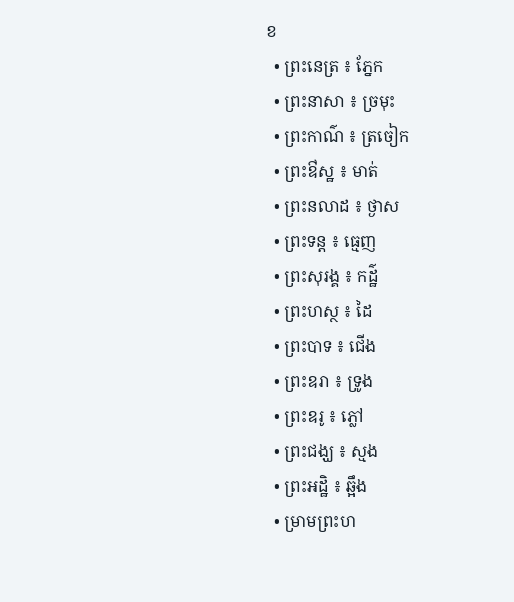ខ
  • ព្រះនេត្រ ៖ ភ្នែក
  • ព្រះនាសា ៖ ច្រមុះ
  • ព្រះកាណ៌ ៖ ត្រចៀក
  • ព្រះឳស្ឋ ៖ មាត់
  • ព្រះនលាដ ៖ ថ្ងាស
  • ព្រះទន្ត ៖ ធ្មេញ
  • ព្រះសុរង្គ ៖ កដ៌្ឋ
  • ព្រះហស្ថ ៖ ដៃ
  • ព្រះបាទ ៖ ជើង
  • ព្រះឧរា ៖ ទ្រូង
  • ព្រះឧរូ ៖ ភ្លៅ
  • ព្រះជង្ឃ ៖ ស្មង
  • ព្រះអដ្ឋិ ៖ ឆ្អឹង
  • ម្រាមព្រះហ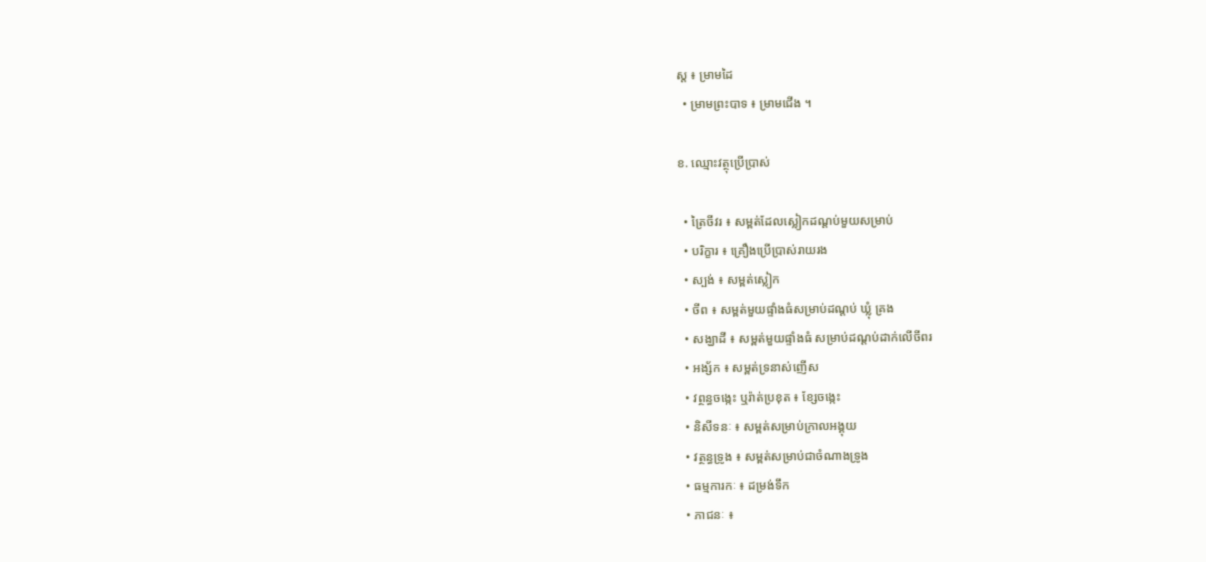ស្ត ៖ ម្រាមដៃ
  • ម្រាមព្រះបាទ ៖ ម្រាមជើង ។

ខ. ឈ្មោះវត្ថុប្រើប្រាស់

  • ត្រៃចីវរ ៖ សម្ពត់ដែលស្លៀកដណ្តប់មួយសម្រាប់
  • បរិក្ខារ ៖ គ្រឿងប្រើប្រាស់រាយរង
  • ស្បង់ ៖ សម្ពត់ស្លៀក
  • ចីព ៖ សម្ពត់មួយផ្ទាំងធំសម្រាប់ដណ្តប់ ឃ្លុំ គ្រង
  • សង្ឃាដី ៖ សម្ពត់មួយផ្ទាំងធំ សម្រាប់ដណ្តប់ដាក់លើចីពរ
  • អង្ស័ក ៖ សម្ពត់ទ្រនាស់ញើស
  • វព្ថន្ធចង្កេះ ឬរ៉ាត់ប្រខុត ៖ ខ្សែចង្កេះ
  • និសីទនៈ ៖ សម្ពត់សម្រាប់ក្រាលអង្គុយ
  • វត្ថន្ធទ្រូង ៖ សម្ពត់សម្រាប់ជាចំណាងទ្រូង
  • ធម្មការកៈ ៖ ដម្រង់ទឹក
  • ភាជនៈ ៖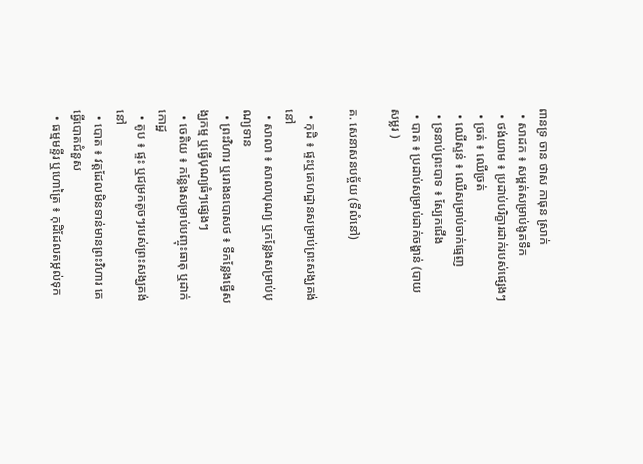ពានទ្រ ចាន ថាស កាធុន ស្រាក់
  • សាដក ៖ សម្ពត់សម្រាប់ងូតទឹក
  • ថង់យាម ៖ ប្រដាប់បរិក្ខារដាក់របស់ផ្សេងៗ
  • ច្រត់ ៖ ឈើច្រត់
  • ឈើស្ទន់ ៖ ឈើសម្រាប់ចាក់ធ្មេញ
  • ទ្រនាប់ព្រះបាទ ៖ ស្បែកជើង
  • បាត ៖ ប្រដាប់សម្រាប់ដាក់ចង្ហាន់ (បាយ សម្លរ )

គ. សេនាសនបច្ច័យ (ទីលំនៅ)

  • កុដិ ៖ ផ្ទះឬគេហដ្ឋានសម្រាប់ព្រះសង្ឃគង់នៅ
  • សាលា ៖ សាលាបុណ្យ ឬកន្លែងសម្រាប់បុណ្យទាន
  • ព្រះវិហារ ឬរោងឧបោសថ ៖ ទីកន្លែងធ្វើសង្ឃកម្ម ឬធ្វើបុណ្យធំៗផ្សេងៗ
  • ចេតិយ ៖ កន្លែងសម្រាប់បញ្ចុះធាតុ ឬដាក់កោដ្ឋ
  • តូប ៖ ផ្ទះ ឬជម្រកតូចៗរបស់ព្រះសង្ឃគង់នៅ
  • បោត ៖ វត្តដែលមិនទាន់មានព្រះវិហារ គេធ្វើបោតជំនួស
  • ធម្មមន្ទីរ ឬហោត្រៃ ៖ កុដិដែលតម្កល់ទុក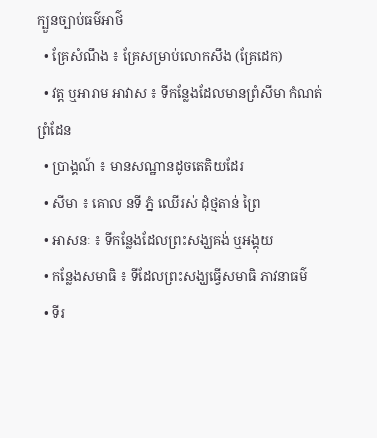ក្បួនច្បាប់ធម៌អាថ៌
  • គ្រែសំណឹង ៖ គ្រែសម្រាប់លោកសឹង (គ្រែដេក)
  • វត្ត ឬអារាម អាវាស ៖ ទីកន្លែងដែលមានព្រំសីមា កំណត់ព្រំដែន
  • ប្រាង្គណ៍ ៖ មានសណ្ឋានដូចតេតិយដែរ
  • សីមា ៖ គោល នទី ភ្នំ ឈើរស់ ដុំថ្មតាន់ ព្រៃ
  • អាសនៈ ៖ ទីកន្លែងដែលព្រះសង្ឃគង់ ឬអង្គុយ
  • កន្លែងសមាធិ ៖ ទីដែលព្រះសង្ឃធ្វើសមាធិ ភាវនាធម៌
  • ទីរ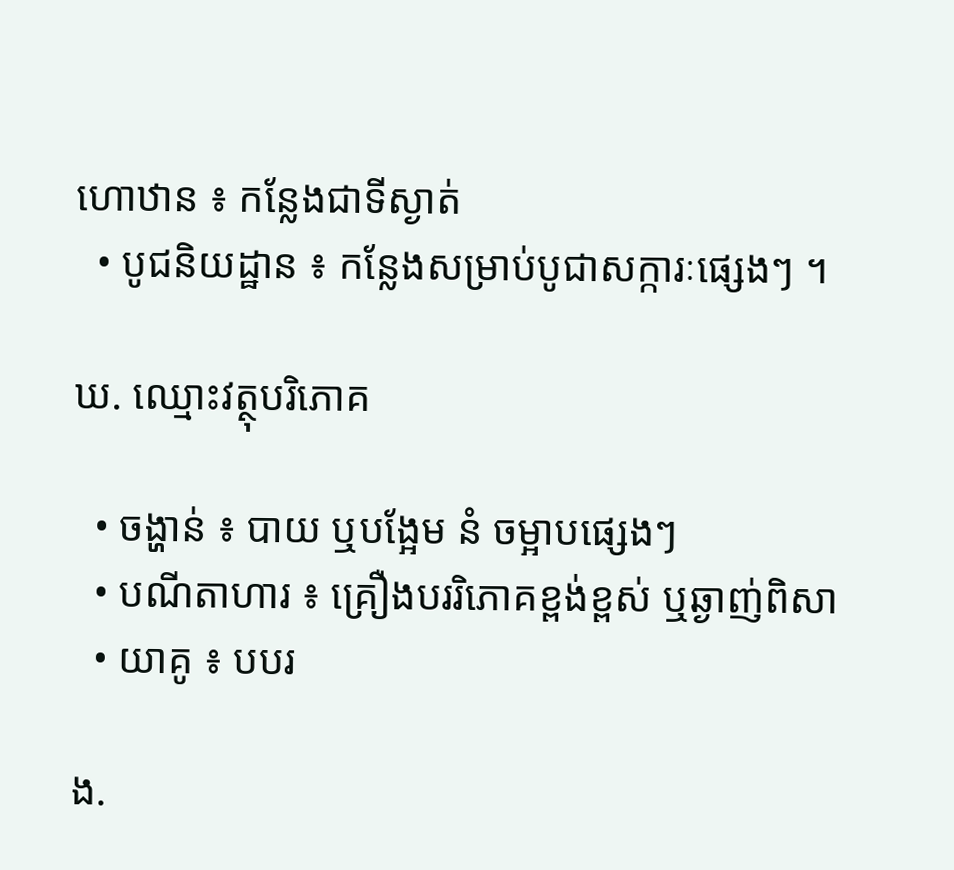ហោឋាន ៖ កន្លែងជាទីស្ងាត់
  • បូជនិយដ្ឋាន ៖ កន្លែងសម្រាប់បូជាសក្ការៈផ្សេងៗ ។

ឃ. ឈ្មោះវត្ថុបរិភោគ

  • ចង្ហាន់ ៖ បាយ ឬបង្អែម នំ ចម្អាបផ្សេងៗ
  • បណីតាហារ ៖ គ្រឿងបររិភោគខ្ពង់ខ្ពស់ ឬឆ្ងាញ់ពិសា
  • យាគូ ៖ បបរ

ង.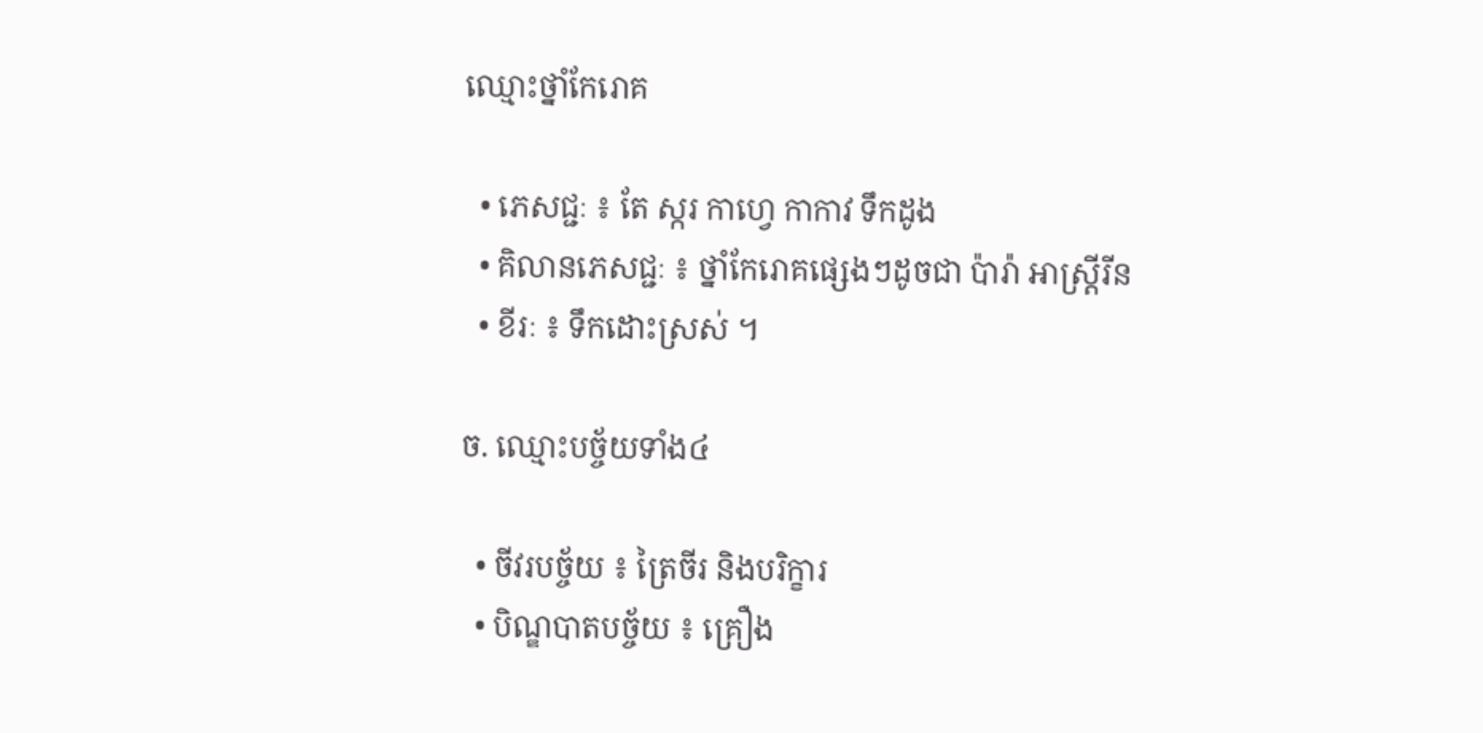ឈ្មោះថ្នាំកែរោគ

  • ភេសជ្ជៈ ៖ តែ ស្ករ កាហ្វេ កាកាវ ទឹកដូង
  • គិលានភេសជ្ជៈ ៖ ថ្នាំកែរោគផ្សេងៗដូចជា ប៉ារ៉ា អាស្រ្តីរីន
  • ខីរៈ ៖ ទឹកដោះស្រស់ ។

ច. ឈ្មោះបច្ច័យទាំង៤

  • ចីវរបច្ច័យ ៖ ត្រៃចីរ និងបរិក្ខារ
  • បិណ្ឌបាតបច្ច័យ ៖ គ្រឿង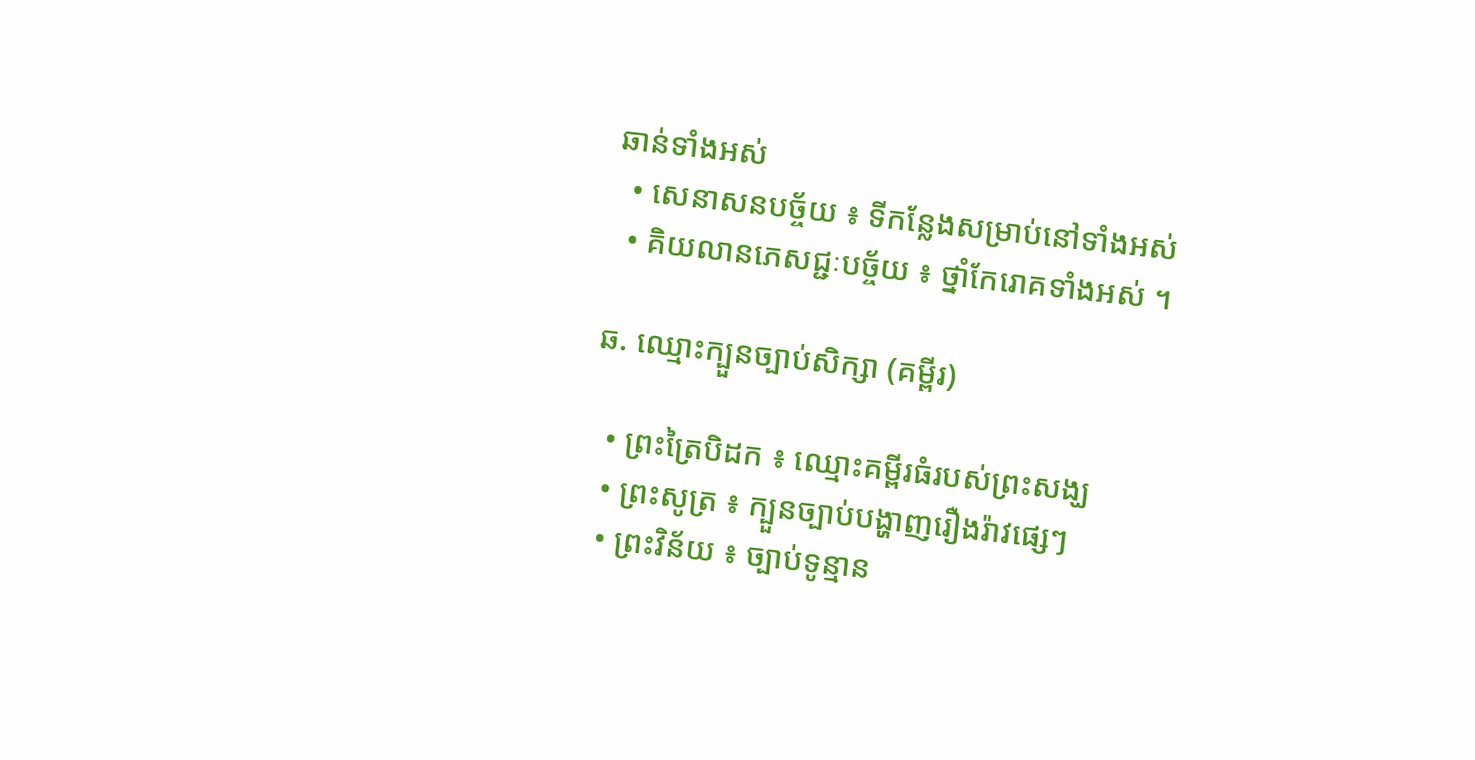ឆាន់ទាំងអស់
  • សេនាសនបច្ច័យ ៖ ទីកន្លែងសម្រាប់នៅទាំងអស់
  • គិយលានភេសជ្ជៈបច្ច័យ ៖ ថ្នាំកែរោគទាំងអស់ ។

ឆ. ឈ្មោះក្បួនច្បាប់សិក្សា (គម្ពីរ)

  • ព្រះត្រៃបិដក ៖ ឈ្មោះគម្ពីរធំរបស់ព្រះសង្ឃ
  • ព្រះសូត្រ ៖ ក្បួនច្បាប់បង្ហាញរឿងរ៉ាវផ្សេៗ
  • ព្រះវិន័យ ៖ ច្បាប់ទូន្មាន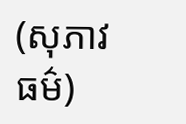(សុភាវធម៌)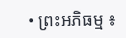• ព្រះអភិធម្ម ៖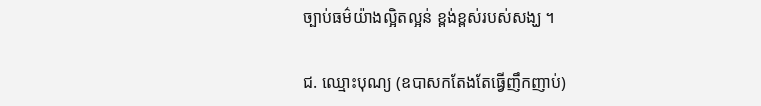ច្បាប់ធម៌យ៉ាងល្អិតល្អន់ ខ្ពង់ខ្ពស់របស់សង្ឃ ។

ជ. ឈ្មោះបុណ្យ (ឧបាសកតែងតែធ្វើញឹកញាប់)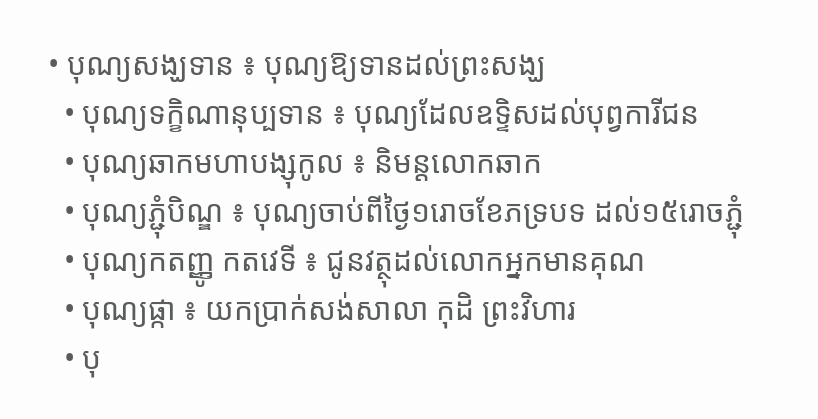• បុណ្យសង្ឃទាន ៖ បុណ្យឱ្យទានដល់ព្រះសង្ឃ
  • បុណ្យទក្ខិណានុប្បទាន ៖ បុណ្យដែលឧទ្ទិសដល់បុព្វការីជន
  • បុណ្យឆាកមហាបង្សុកូល ៖ និមន្តលោកឆាក
  • បុណ្យភ្ជុំបិណ្ឌ ៖ បុណ្យចាប់ពីថ្ងៃ១រោចខែភទ្របទ ដល់១៥រោចភ្ជុំ
  • បុណ្យកតញ្ញូ កតវេទី ៖ ជូនវត្ថុដល់លោកអ្នកមានគុណ
  • បុណ្យផ្កា ៖ យកប្រាក់សង់សាលា កុដិ ព្រះវិហារ
  • បុ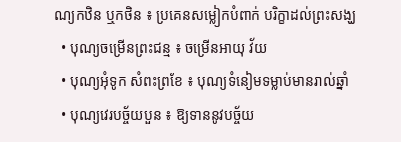ណ្យកឋិន ឬកថិន ៖ ប្រគេនសម្លៀកបំពាក់ បរិក្ខាដល់ព្រះសង្ឃ
  • បុណ្យចម្រើនព្រះជន្ម ៖ ចម្រើនអាយុ វ័យ
  • បុណ្យអុំទូក សំពះព្រខែ ៖ បុណ្យទំនៀមទម្លាប់មានរាល់ឆ្នាំ
  • បុណ្យវេរបច្ច័យបួន ៖ ឱ្យទាននូវបច្ច័យ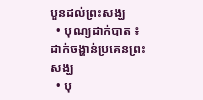បួនដល់ព្រះសង្ឃ
  • បុណ្យដាក់បាត ៖ ដាក់ចង្ហាន់ប្រគេនព្រះសង្ឃ
  • បុ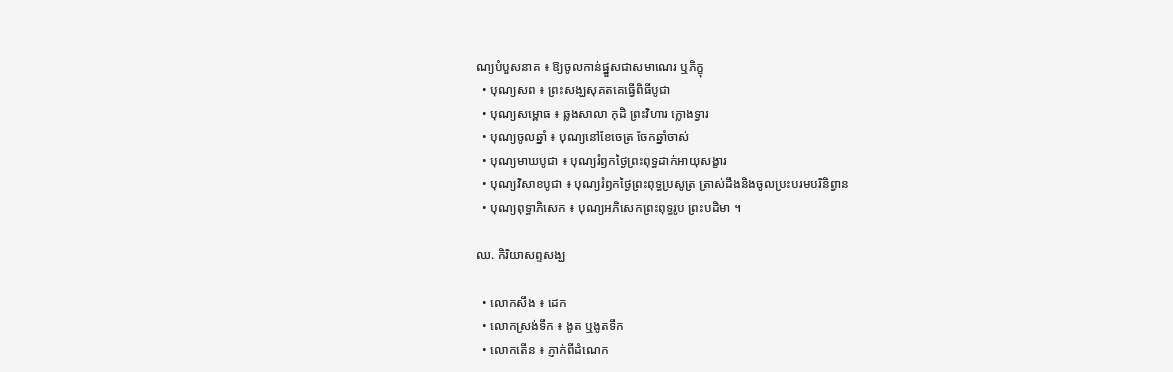ណ្យបំបួសនាគ ៖ ឱ្យចូលកាន់ផ្នួសជាសមាណេរ ឬភិក្ខុ
  • បុណ្យសព ៖ ព្រះសង្ឃសុគតគេធ្វើពិធីបូជា
  • បុណ្យសម្ពោធ ៖ ឆ្លងសាលា កុដិ ព្រះវិហារ ក្លោងទ្វារ
  • បុណ្យចូលឆ្នាំ ៖ បុណ្យនៅខែចេត្រ ចែកឆ្នាំចាស់
  • បុណ្យមាឃបូជា ៖ បុណ្យរំឭកថ្ងៃព្រះពុទ្ធដាក់អាយុសង្ខារ
  • បុណ្យវិសាខបូជា ៖ បុណ្យរំឭកថ្ងៃព្រះពុទ្ធប្រសូត្រ ត្រាស់ដឹងនិងចូលប្រះបរមបរិនិព្វាន
  • បុណ្យពុទ្ធាភិសេក ៖ បុណ្យអភិសេកព្រះពុទ្ធរូប ព្រះបដិមា ។

ឈ. កិរិយាសព្ទសង្ឃ

  • លោកសឹង ៖ ដេក
  • លោកស្រង់ទឹក ៖ ងូត ឬងូតទឹក
  • លោកតើន ៖ ភ្ញាក់ពីដំណេក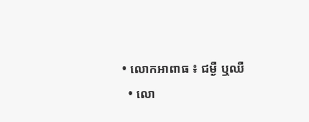• លោកអាពាធ ៖ ជម្ងឺ ឬឈឺ
  • លោ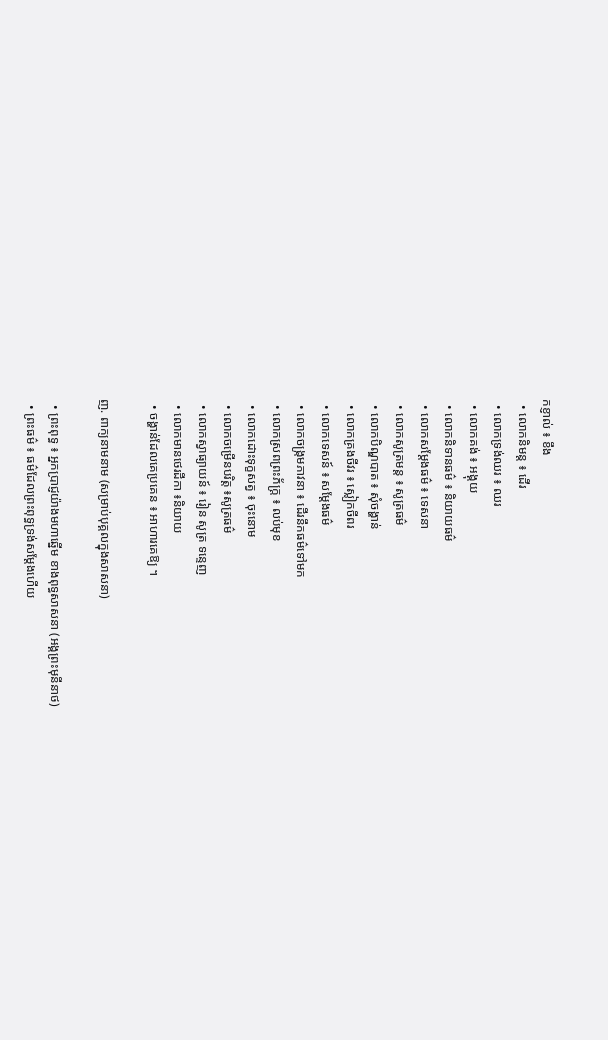កខ្ញាល់ ៖ ខឹង
  • លោកនិមន្ត ៖ ដើរ
  • លោកទ្រង់ឈរ ៖ ឈរ
  • លោកគង់ ៖ អង្គុយ
  • លោកនិទានធម៌ ៖ និយាយធម៌
  • លោកសម្តែងធម៌ ៖ ទេសនា
  • លោកសូត្រមន្ត ៖ សូត្រធម៌
  • លោកបិណ្ឌបាត ៖ សុំចង្ហាន់
  • លោកគ្រងចីវរ ៖ ស្លៀកចីពរ
  • លោកទេសន៍ ៖ សម្តែងធម៌
  • លោកចង្រ្កមភាវនា ៖ ដើរនឹកធម៌ទៅមក
  • លោកស្រពព្រះភ័ក្រ្ត ៖ លប់មុខ
  • លោកដោះទុក្ខសត្វ ៖ ចុះនោម
  • លោកចម្រើនបរិត្ត ៖សូត្រធម៌
  • លោកស្វាធ្យាយន៍ ៖ រៀន សូត្រ ទន្ទេញ
  • លោកមានថេរដីកា ៖និយាយ
  • ចង្ហាន់ដែលគេប្រគេន ៖ អាហារគេឱ្យ ។

ញ. ពាក្យនាមនាម (សម្រាប់បុគ្គលក្នុងសាសនា)

  • ព្រះពុទ្ធ ៖ អ្នកប្រាជ្ញយ៉ាងមហាឆ្នើម ខាងពុទ្ធសាសនា (អង្គព្រះមុនីនាថ)
  • ព្រះធម៌ ៖ ធម៌ដែលព្រះពុទ្ធទ្រង់សម្តែងហើយ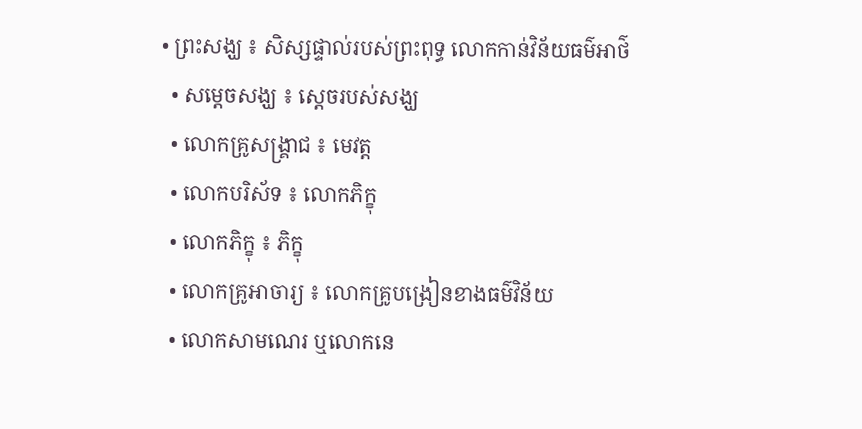• ព្រះសង្ឃ ៖ សិស្សផ្ទាល់របស់ព្រះពុទ្ធ លោកកាន់វិន័យធម៌អាថ៌
  • សម្តេចសង្ឃ ៖ ស្តេចរបស់សង្ឃ
  • លោកគ្រូសង្រ្គាជ ៖ មេវត្ត
  • លោកបរិស័ទ ៖ លោកភិក្ខុ
  • លោកភិក្ខុ ៖ ភិក្ខុ
  • លោកគ្រូអាចារ្យ ៖ លោកគ្រូបង្រៀនខាងធម៌វិន័យ
  • លោកសាមណេរ ឬលោកនេ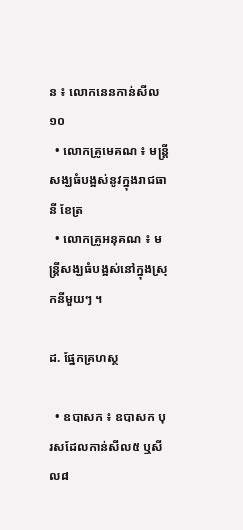ន ៖ លោកនេនកាន់សីល ១០
  • លោកគ្រូមេគណ ៖ មន្ត្រីសង្ឃធំបង្អស់នូវក្នុងរាជធានី ខែត្រ
  • លោកគ្រូអនុគណ ៖ មន្រ្តីសង្ឃធំបង្អស់នៅក្នុងស្រុកនីមួយៗ ។

ដ. ផ្នែកគ្រហស្ថ

  • ឧបាសក ៖ ឧបាសក បុរសដែលកាន់សីល៥ ឬសីល៨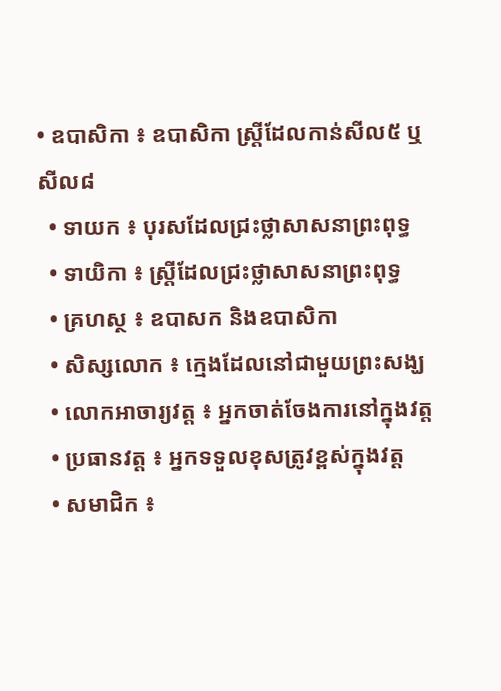• ឧបាសិកា ៖ ឧបាសិកា ស្រ្តីដែលកាន់សីល៥ ឬសីល៨
  • ទាយក ៖ បុរសដែលជ្រះថ្លាសាសនាព្រះពុទ្ធ
  • ទាយិកា ៖ ស្រ្តីដែលជ្រះថ្លាសាសនាព្រះពុទ្ធ
  • គ្រហស្ថ ៖ ឧបាសក និងឧបាសិកា
  • សិស្សលោក ៖ ក្មេងដែលនៅជាមួយព្រះសង្ឃ
  • លោកអាចារ្យវត្ត ៖ អ្នកចាត់ចែងការនៅក្នុងវត្ត
  • ប្រធានវត្ត ៖ អ្នកទទួលខុសត្រូវខ្ពស់ក្នុងវត្ត
  • សមាជិក ៖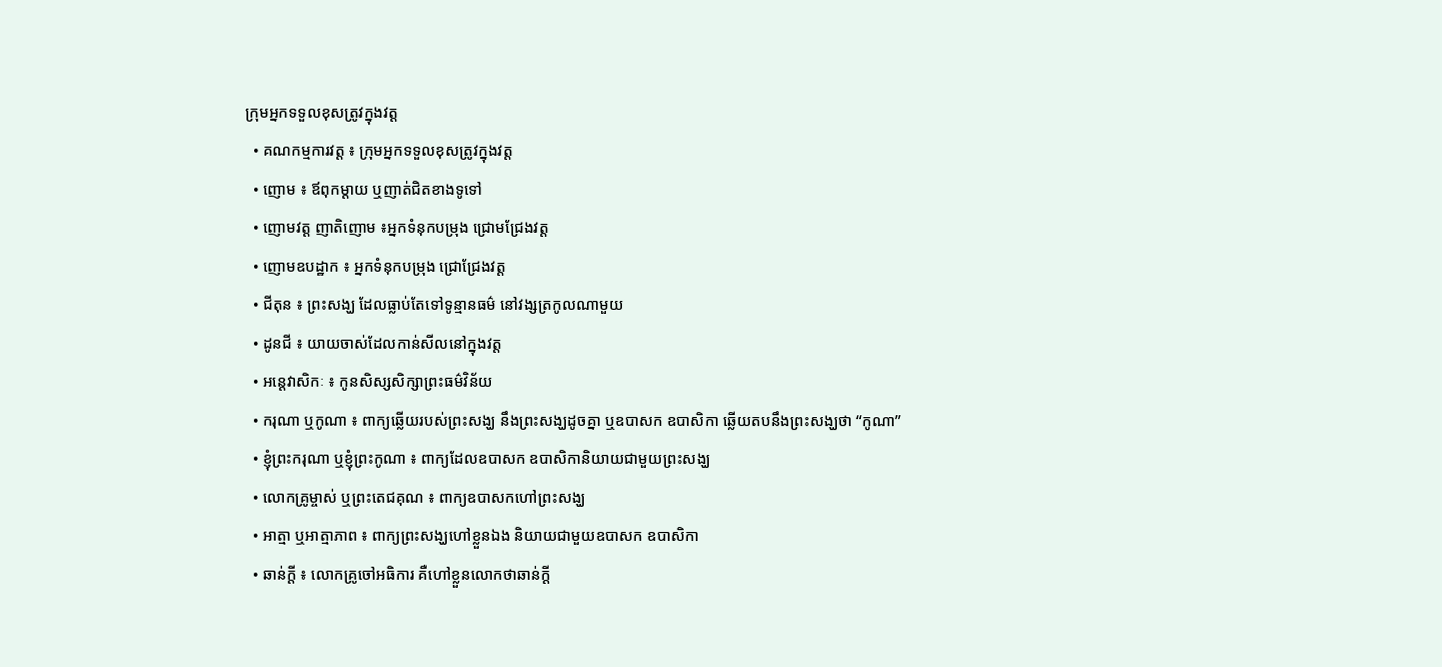ក្រុមអ្នកទទួលខុសត្រូវក្នុងវត្ត
  • គណកម្មការវត្ត ៖ ក្រុមអ្នកទទួលខុសត្រូវក្នុងវត្ត
  • ញោម ៖ ឪពុកម្តាយ ឬញាត់ជិតខាងទូទៅ
  • ញោមវត្ត ញាតិញោម ៖អ្នកទំនុកបម្រុង ជ្រោមជ្រែងវត្ត
  • ញោមឧបដ្ឋាក ៖ អ្នកទំនុកបម្រុង ជ្រោជ្រែងវត្ត
  • ជីតុន ៖ ព្រះសង្ឃ ដែលធ្លាប់តែទៅទូន្មានធម៌ នៅវង្សត្រកូលណាមួយ
  • ដូនជី ៖ យាយចាស់ដែលកាន់សីលនៅក្នុងវត្ត
  • អន្តេវាសិកៈ ៖ កូនសិស្សសិក្សាព្រះធម៌វិន័យ
  • ករុណា ឬកូណា ៖ ពាក្យឆ្លើយរបស់ព្រះសង្ឃ នឹងព្រះសង្ឃដូចគ្នា ឬឧបាសក ឧបាសិកា ឆ្លើយតបនឹងព្រះសង្ឃថា “កូណា”
  • ខ្ញុំព្រះករុណា ឬខ្ញុំព្រះកូណា ៖ ពាក្យដែលឧបាសក ឧបាសិកានិយាយជាមួយព្រះសង្ឃ
  • លោកគ្រូម្ចាស់ ឬព្រះតេជគុណ ៖ ពាក្យឧបាសកហៅព្រះសង្ឃ
  • អាត្មា ឬអាត្មាភាព ៖ ពាក្យព្រះសង្ឃហៅខ្លួនឯង និយាយជាមួយឧបាសក ឧបាសិកា
  • ឆាន់ក្តី ៖ លោកគ្រូចៅអធិការ គឺហៅខ្លួនលោកថាឆាន់ក្តី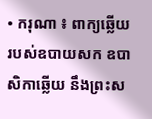• ករុណា ៖ ពាក្យឆ្លើយរបស់ឧបាយសក ឧបាសិកាឆ្លើយ នឹងព្រះស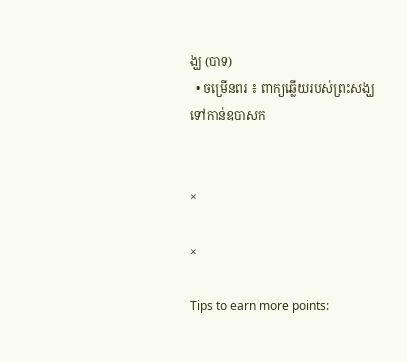ង្ឃ (បាទ)
  • ចម្រើនពរ ៖ ពាក្យឆ្លើយរបស់ព្រះសង្ឃទៅកាន់ឧបាសក


×

×

Tips to earn more points: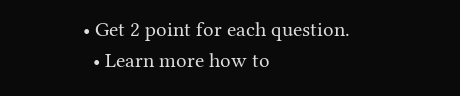• Get 2 point for each question.
  • Learn more how to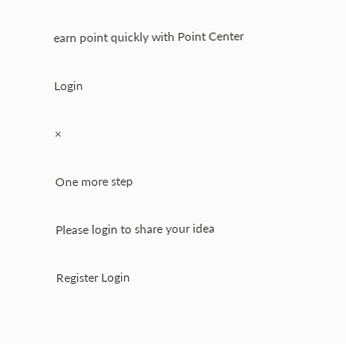earn point quickly with Point Center

Login

×

One more step

Please login to share your idea

Register Login